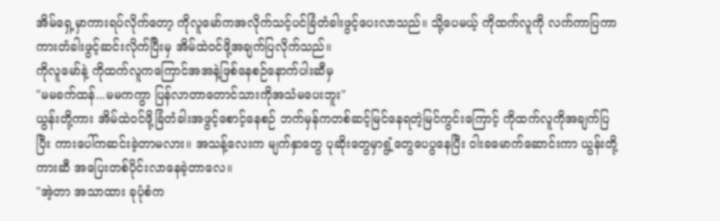အိမ်ရှေ့မှာကားရပ်လိုက်တော့ ကိုလူမော်ကအလိုက်သင့်ပင်ခြံတံခါးဖွင့်ပေးလာသည်။ သို့ပေမယ့် ကိုထက်လူကို လက်ကာပြကာ ကားတံခါးဖွင့်ဆင်းလိုက်ပြီးမှ အိမ်ထဲ၀င်ဖို့အချက်ပြလိုက်သည်။
ကိုလူမော်နဲ့ ကိုထက်လူကကြောင်အအနဲ့ဖြစ်နေစဉ်နောက်ပါးဆီမှ
"မမခက်ထန်...မမကကွာ ပြန်လာတာတောင်သားကိုအသံမပေးဘူး"
ယွန်းတို့ကား အိမ်ထဲ၀င်ဖို့ခြံတံခါးအဖွင့်စောင့်နေစဉ် ဘက်မှန်ကတစ်ဆင့်မြင်နေရတဲ့မြင်ကွင်းကြောင့် ကိုထက်လူကိုအချက်ပြပြီး ကားပေါ်ကဆင်းခဲ့တာမလား။ အသန့်လေးက မျက်နှာတွေ ပုဆိုးတွေမှာရွံ့တွေပေပွနေပြီး ဝါးခမောက်ဆောင်းကာ ယွန်းတို့ကားဆီ အပြေးတစ်ပိုင်းလာနေခဲ့တာလေ။
"အဲ့တာ အသာထား ခုပုံစံက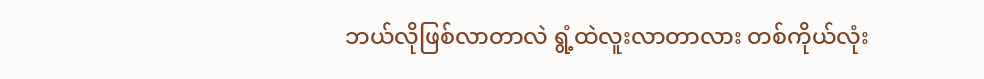ဘယ်လိုဖြစ်လာတာလဲ ရွံ့ထဲလူးလာတာလား တစ်ကိုယ်လုံး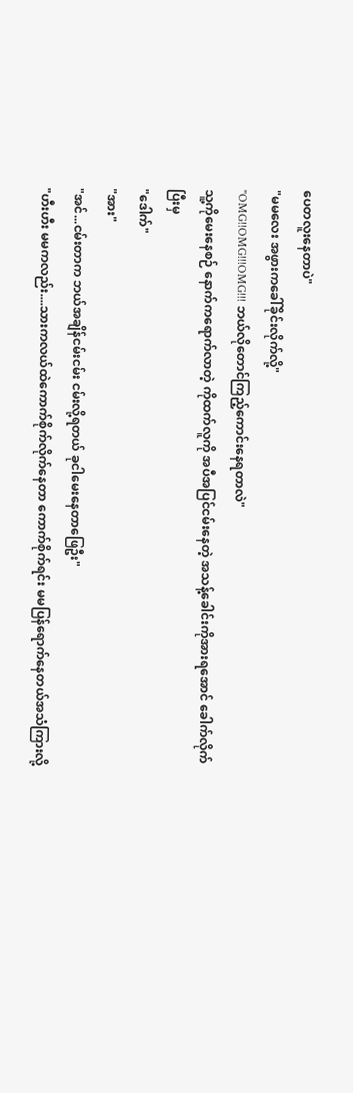ပေတလူးနေတာပဲ"
"မမလေး အဖွားကခေါ်ခိုင်းလိုက်လို့"
"OMG!!OMG!!!OMG!!! ဘယ်လိုတောင်ကြည့်ကောင်းနေရတာလဲ"
သူ့ကိုမေးနေစဉ် နောက်ကရောက်လာတဲ့ ကိုထက်လူကို အပီအပြင်ငမ်းနေတဲ့ အသန့်ခေါင်းကိုအားရအောင် ခေါက်လိုက်ပြီးမှ
"ဒေါက်"
"အား"
"အင်...ငမ်းတာက ဘယ်အချိန်ငမ်းငမ်း ငမ်းလို့ရတယ် ခုငါမေးနေတာဖြေဦး"
"ဟီးဟီး မမကလည်း....သားကလယ်ထဲကောက်စိုက်လိုက်နေတာ ကောက်စိုက်ရင်း မမပြန်ရောက်နေတယ်အသံကြားလို့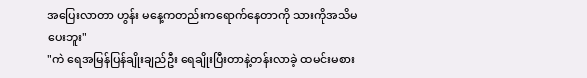အပြေးလာတာ ဟွန်း မနေ့ကတည်းကရောက်နေတာကို သားကိုအသိမပေးဘူး"
"ကဲ ရေအမြန်ပြန်ချိုးချည်ဦး ရေချိုးပြီးတာနဲ့တန်းလာခဲ့ ထမင်းမစား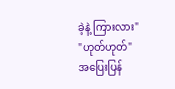ခဲ့နဲ့ ကြားလား"
"ဟုတ်ဟုတ်"
အပြေးပြန်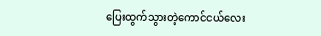ပြေးထွက်သွားတဲ့ကောင်ငယ်လေး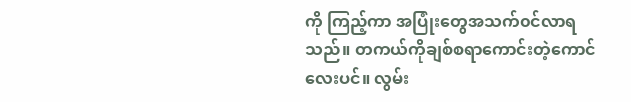ကို ကြည့်ကာ အပြုံးတွေအသက်၀င်လာရသည်။ တကယ်ကိုချစ်စရာကောင်းတဲ့ကောင်လေးပင်။ လွမ်း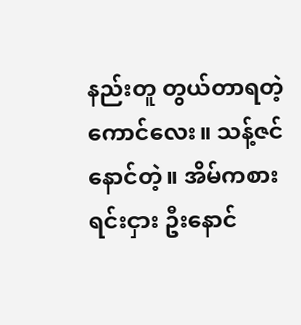နည်းတူ တွယ်တာရတဲ့ကောင်လေး။ သန့်ဇင်နောင်တဲ့။ အိမ်ကစားရင်းငှား ဦးနောင်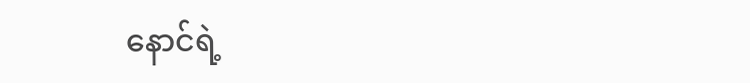နောင်ရဲ့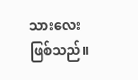သားလေးဖြစ်သည်။